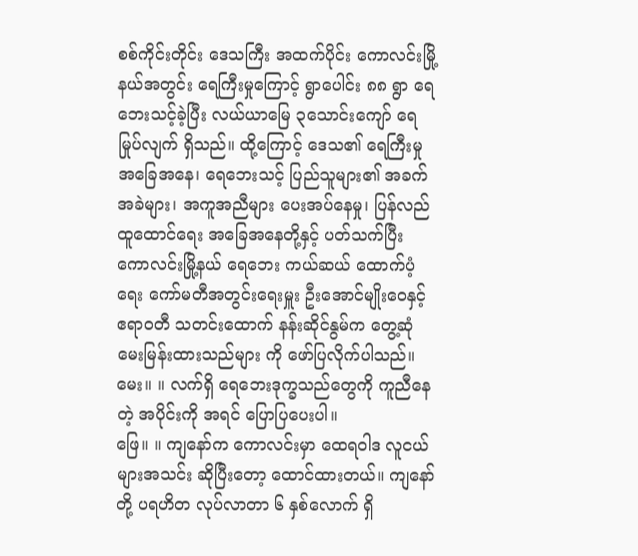စစ်ကိုင်းတိုင်း ဒေသကြီး အထက်ပိုင်း ကောလင်းမြို့နယ်အတွင်း ရေကြီးမှုကြောင့် ရွာပေါင်း ၈၈ ရွာ ရေဘေးသင့်ခဲ့ပြီး လယ်ယာမြေ ၃သောင်းကျော် ရေမြုပ်လျက် ရှိသည်။ ထို့ကြောင့် ဒေသ၏ ရေကြီးမှု အခြေအနေ၊ ရေဘေးသင့် ပြည်သူများ၏ အခက်အခဲများ၊ အကူအညီများ ပေးအပ်နေမှု၊ ပြန်လည် ထူထောင်ရေး အခြေအနေတို့နှင့် ပတ်သက်ပြီး ကောလင်းမြို့နယ် ရေဘေး ကယ်ဆယ် ထောက်ပံ့ရေး ကော်မတီအတွင်းရေးမှူး ဦးအောင်မျိုးဝေနှင့် ဧရာဝတီ သတင်းထောက် နန်းဆိုင်နွမ်က တွေ့ဆုံမေးမြန်းထားသည်များ ကို ဖော်ပြလိုက်ပါသည်။
မေး။ ။ လက်ရှိ ရေဘေးဒုက္ခသည်တွေကို ကူညီနေတဲ့ အပိုင်းကို အရင် ပြောပြပေးပါ။
ဖြေ။ ။ ကျနော်က ကောလင်းမှာ ထေရဝါဒ လူငယ်များအသင်း ဆိုပြီးတော့ ထောင်ထားတယ်။ ကျနော်တို့ ပရဟိတ လုပ်လာတာ ၆ နှစ်လောက် ရှိ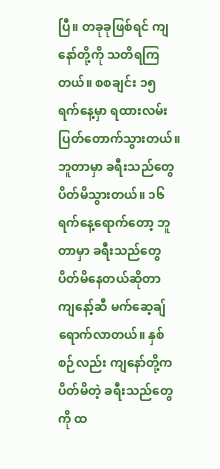ပြီ။ တခုခုဖြစ်ရင် ကျနော်တို့ကို သတိရကြတယ်။ စစချင်း ၁၅ ရက်နေ့မှာ ရထားလမ်း ပြတ်တောက်သွားတယ်။ ဘူတာမှာ ခရီးသည်တွေ ပိတ်မိသွားတယ်။ ၁၆ ရက်နေ့ရောက်တော့ ဘူတာမှာ ခရီးသည်တွေ ပိတ်မိနေတယ်ဆိုတာ ကျနော့်ဆီ မက်ဆေ့ချ် ရောက်လာတယ်။ နှစ်စဉ်လည်း ကျနော်တို့က ပိတ်မိတဲ့ ခရီးသည်တွေကို ထ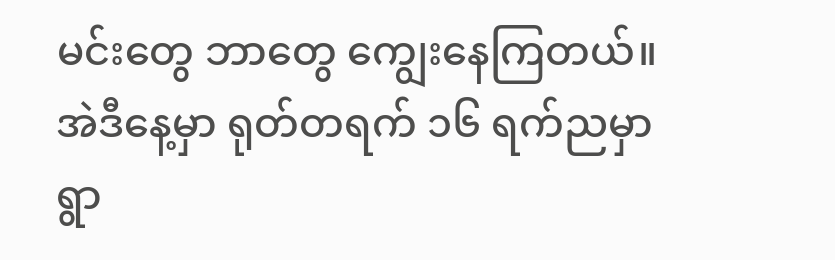မင်းတွေ ဘာတွေ ကျွေးနေကြတယ်။ အဲဒီနေ့မှာ ရုတ်တရက် ၁၆ ရက်ညမှာ ရွာ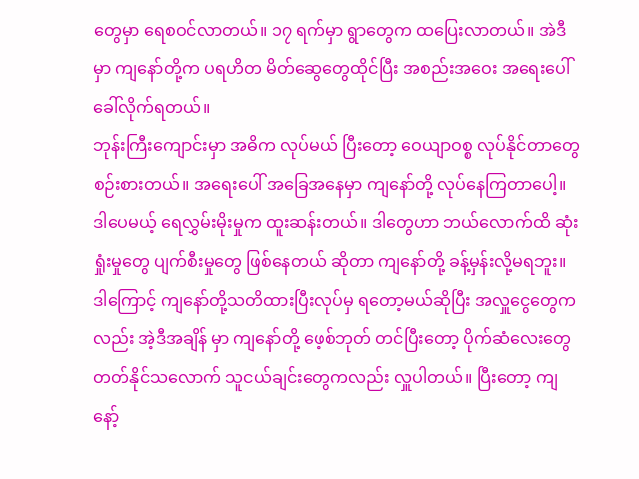တွေမှာ ရေစဝင်လာတယ်။ ၁၇ ရက်မှာ ရွာတွေက ထပြေးလာတယ်။ အဲဒီမှာ ကျနော်တို့က ပရဟိတ မိတ်ဆွေတွေထိုင်ပြီး အစည်းအဝေး အရေးပေါ်ခေါ်လိုက်ရတယ်။
ဘုန်းကြီးကျောင်းမှာ အဓိက လုပ်မယ် ပြီးတော့ ဝေယျာဝစ္စ လုပ်နိုင်တာတွေ စဉ်းစားတယ်။ အရေးပေါ် အခြေအနေမှာ ကျနော်တို့ လုပ်နေကြတာပေါ့။ ဒါပေမယ့် ရေလွှမ်းမိုးမှုက ထူးဆန်းတယ်။ ဒါတွေဟာ ဘယ်လောက်ထိ ဆုံးရှုံးမှုတွေ ပျက်စီးမှုတွေ ဖြစ်နေတယ် ဆိုတာ ကျနော်တို့ ခန့်မှန်းလို့မရဘူး။ ဒါကြောင့် ကျနော်တို့သတိထားပြီးလုပ်မှ ရတော့မယ်ဆိုပြီး အလှူငွေတွေကလည်း အဲ့ဒီအချိန် မှာ ကျနော်တို့ ဖေ့စ်ဘုတ် တင်ပြီးတော့ ပိုက်ဆံလေးတွေ တတ်နိုင်သလောက် သူငယ်ချင်းတွေကလည်း လှူပါတယ်။ ပြီးတော့ ကျနော့်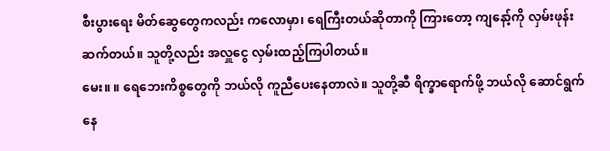စီးပွားရေး မိတ်ဆွေတွေကလည်း ကလောမှာ၊ ရေကြီးတယ်ဆိုတာကို ကြားတော့ ကျနော့်ကို လှမ်းဖုန်းဆက်တယ်။ သူတို့လည်း အလှူငွေ လှမ်းထည့်ကြပါတယ်။
မေး။ ။ ရေဘေးကိစ္စတွေကို ဘယ်လို ကူညီပေးနေတာလဲ။ သူတို့ဆီ ရိက္ခာရောက်ဖို့ ဘယ်လို ဆောင်ရွက်နေ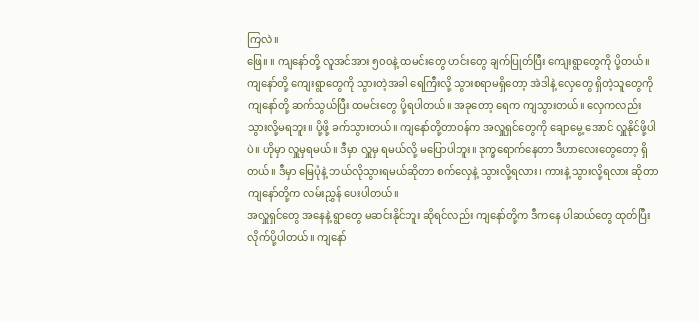ကြလဲ။
ဖြေ။ ။ ကျနော်တို့ လူအင်အား ၅၀၀နဲ့ ထမင်းတွေ ဟင်းတွေ ချက်ပြုတ်ပြီး ကျေးရွာတွေကို ပို့တယ်။ ကျနော်တို့ ကျေးရွာတွေကို သွားတဲ့အခါ ရေကြီးလို့ သွားစရာမရှိတော့ အဲဒါနဲ့ လှေတွေ ရှိတဲ့သူတွေကို ကျနော်တို့ ဆက်သွယ်ပြီး ထမင်းတွေ ပို့ရပါတယ်။ အခုတော့ ရေက ကျသွားတယ်။ လှေကလည်း သွားလို့မရဘူး။ ပို့ဖို့ ခက်သွားတယ်။ ကျနော်တို့တာဝန်က အလှူရှင်တွေကို ချောမွေ့ အောင် လှူနိုင်ဖို့ပါပဲ။ ဟိုမှာ လှူမှရမယ်။ ဒီမှာ လှူမှ ရမယ်လို့ မပြောပါဘူး။ ဒုက္ခရောက်နေတာ ဒီဟာလေးတွေတော့ ရှိတယ်။ ဒီမှာ မြေပုံနဲ့ ဘယ်လိုသွားရမယ်ဆိုတာ စက်လှေနဲ့ သွားလို့ရလား၊ ကားနဲ့ သွားလို့ရလား ဆိုတာ ကျနော်တို့က လမ်းညွှန် ပေးပါတယ်။
အလှူရှင်တွေ အနေနဲ့ ရွာတွေ မဆင်းနိုင်ဘူး ဆိုရင်လည်း ကျနော်တို့က ဒီကနေ ပါဆယ်တွေ ထုတ်ပြီး လိုက်ပို့ပါတယ်။ ကျနော်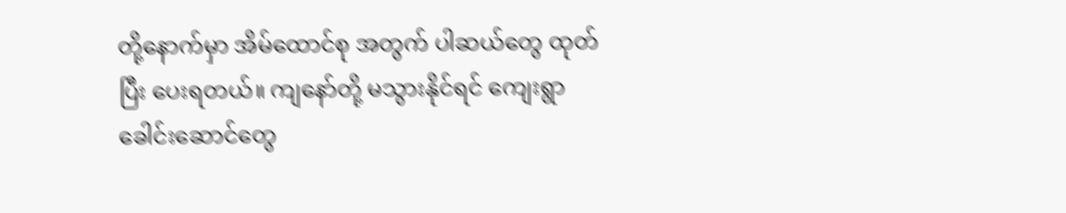တို့နောက်မှာ အိမ်ထောင်စု အတွက် ပါဆယ်တွေ ထုတ်ပြီး ပေးရတယ်။ ကျနော်တို့ မသွားနိုင်ရင် ကျေးရွာ ခေါင်းဆောင်တွေ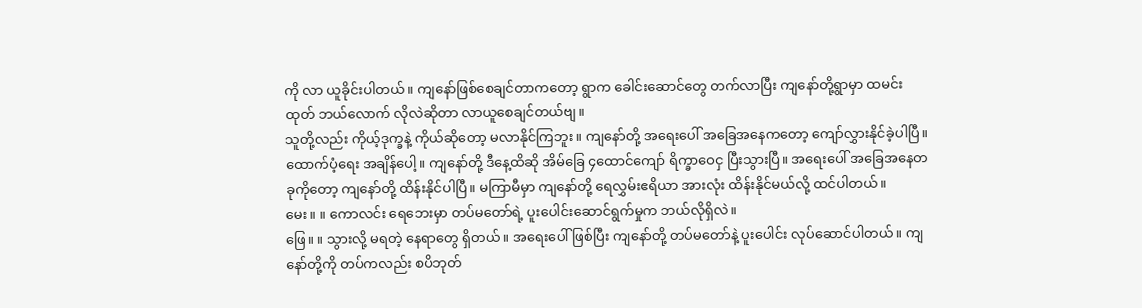ကို လာ ယူခိုင်းပါတယ်။ ကျနော်ဖြစ်စေချင်တာကတော့ ရွာက ခေါင်းဆောင်တွေ တက်လာပြီး ကျနော်တို့ရွာမှာ ထမင်းထုတ် ဘယ်လောက် လိုလဲဆိုတာ လာယူစေချင်တယ်ဗျ။
သူတို့လည်း ကိုယ့်ဒုက္ခနဲ့ ကိုယ်ဆိုတော့ မလာနိုင်ကြဘူး။ ကျနော်တို့ အရေးပေါ် အခြေအနေကတော့ ကျော်လွှားနိုင်ခဲ့ပါပြီ။ ထောက်ပံ့ရေး အချိန်ပေါ့။ ကျနော်တို့ ဒီနေ့ထိဆို အိမ်ခြေ ၄ထောင်ကျော် ရိက္ခာဝေငှ ပြီးသွားပြီ။ အရေးပေါ် အခြေအနေတခုကိုတော့ ကျနော်တို့ ထိန်းနိုင်ပါပြီ။ မကြာမီမှာ ကျနော်တို့ ရေလွှမ်းဧရိယာ အားလုံး ထိန်းနိုင်မယ်လို့ ထင်ပါတယ်။
မေး။ ။ ကောလင်း ရေဘေးမှာ တပ်မတော်ရဲ့ ပူးပေါင်းဆောင်ရွက်မှုက ဘယ်လိုရှိလဲ။
ဖြေ။ ။ သွားလို့ မရတဲ့ နေရာတွေ ရှိတယ်။ အရေးပေါ်ဖြစ်ပြီး ကျနော်တို့ တပ်မတော်နဲ့ ပူးပေါင်း လုပ်ဆောင်ပါတယ်။ ကျနော်တို့ကို တပ်ကလည်း စပိဘုတ်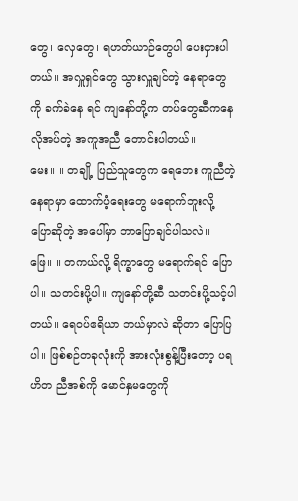တွေ၊ လှေတွေ၊ ရဟတ်ယာဉ်တွေပါ ပေးငှားပါတယ်။ အလှူရှင်တွေ သွားလှူချင်တဲ့ နေရာတွေကို ခက်ခဲနေ ရင် ကျနော်တို့က တပ်တွေဆီကနေ လိုအပ်တဲ့ အကူအညီ တောင်းပါတယ်။
မေး။ ။ တချို့ ပြည်သူတွေက ရေဘေး ကူညီတဲ့နေရာမှာ ထောက်ပံ့ရေးတွေ မရောက်ဘူးလို့ ပြောဆိုတဲ့ အပေါ်မှာ ဘာပြောချင်ပါသလဲ။
ဖြေ။ ။ တကယ်လို့ ရိက္ခာတွေ မရောက်ရင် ပြောပါ။ သတင်းပို့ပါ။ ကျနော်တို့ဆီ သတင်းပို့သင့်ပါတယ်။ ရေဝပ်ဧရိယာ ဘယ်မှာလဲ ဆိုတာ ပြောပြပါ။ ဖြစ်စဉ်တခုလုံးကို အားလုံးစွန့်ပြီးတော့ ပရဟိတ ညီအစ်ကို မောင်နှမတွေကို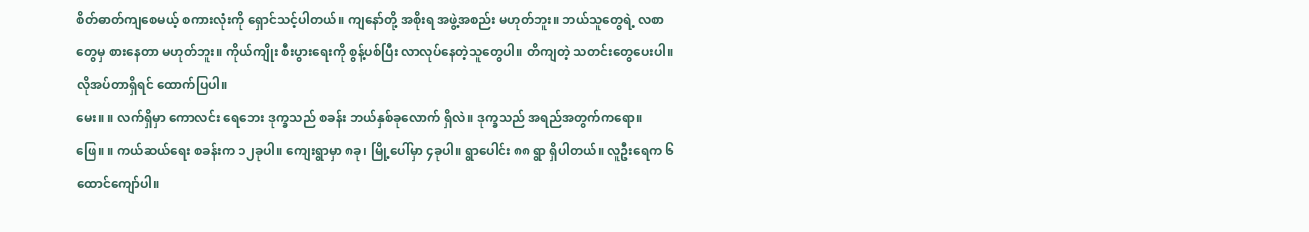စိတ်ဓာတ်ကျစေမယ့် စကားလုံးကို ရှောင်သင့်ပါတယ်။ ကျနော်တို့ အစိုးရ အဖွဲ့အစည်း မဟုတ်ဘူး။ ဘယ်သူတွေရဲ့ လစာတွေမှ စားနေတာ မဟုတ်ဘူး။ ကိုယ်ကျိုး စီးပွားရေးကို စွန့်ပစ်ပြီး လာလုပ်နေတဲ့သူတွေပါ။ တိကျတဲ့ သတင်းတွေပေးပါ။ လိုအပ်တာရှိရင် ထောက်ပြပါ။
မေး။ ။ လက်ရှိမှာ ကောလင်း ရေဘေး ဒုက္ခသည် စခန်း ဘယ်နှစ်ခုလောက် ရှိလဲ။ ဒုက္ခသည် အရည်အတွက်ကရော။
ဖြေ။ ။ ကယ်ဆယ်ရေး စခန်းက ၁၂ခုပါ။ ကျေးရွာမှာ ၈ခု၊ မြို့ပေါ်မှာ ၄ခုပါ။ ရွာပေါင်း ၈၈ ရွာ ရှိပါတယ်။ လူဦးရေက ၆ထောင်ကျော်ပါ။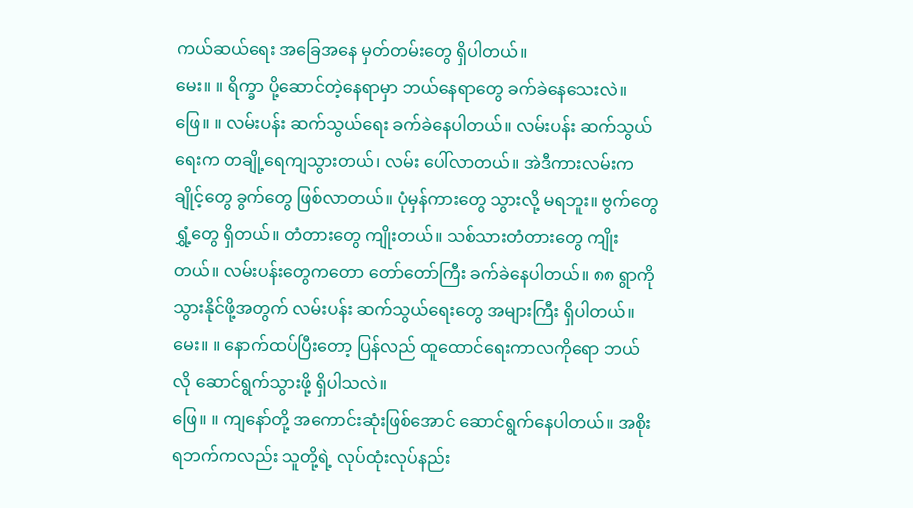ကယ်ဆယ်ရေး အခြေအနေ မှတ်တမ်းတွေ ရှိပါတယ်။
မေး။ ။ ရိက္ခာ ပို့ဆောင်တဲ့နေရာမှာ ဘယ်နေရာတွေ ခက်ခဲနေသေးလဲ။
ဖြေ။ ။ လမ်းပန်း ဆက်သွယ်ရေး ခက်ခဲနေပါတယ်။ လမ်းပန်း ဆက်သွယ်ရေးက တချို့ရေကျသွားတယ်၊ လမ်း ပေါ်လာတယ်။ အဲဒီကားလမ်းက ချိုင့်တွေ ခွက်တွေ ဖြစ်လာတယ်။ ပုံမှန်ကားတွေ သွားလို့ မရဘူး။ ဗွက်တွေ ရွှံ့တွေ ရှိတယ်။ တံတားတွေ ကျိုးတယ်။ သစ်သားတံတားတွေ ကျိုးတယ်။ လမ်းပန်းတွေကတော တော်တော်ကြီး ခက်ခဲနေပါတယ်။ ၈၈ ရွာကို သွားနိုင်ဖို့အတွက် လမ်းပန်း ဆက်သွယ်ရေးတွေ အများကြီး ရှိပါတယ်။
မေး။ ။ နောက်ထပ်ပြီးတော့ ပြန်လည် ထူထောင်ရေးကာလကိုရော ဘယ်လို ဆောင်ရွက်သွားဖို့ ရှိပါသလဲ။
ဖြေ။ ။ ကျနော်တို့ အကောင်းဆုံးဖြစ်အောင် ဆောင်ရွက်နေပါတယ်။ အစိုးရဘက်ကလည်း သူတို့ရဲ့ လုပ်ထုံးလုပ်နည်း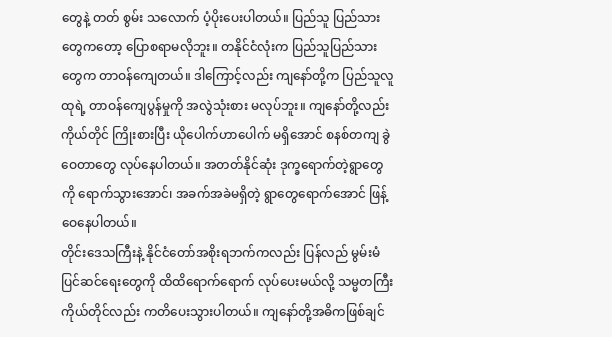တွေနဲ့ တတ် စွမ်း သလောက် ပံ့ပိုးပေးပါတယ်။ ပြည်သူ ပြည်သားတွေကတော့ ပြောစရာမလိုဘူး။ တနိုင်ငံလုံးက ပြည်သူပြည်သားတွေက တာဝန်ကျေတယ်။ ဒါကြောင့်လည်း ကျနော်တို့က ပြည်သူလူထုရဲ့ တာဝန်ကျေပွန်မှုကို အလွဲသုံးစား မလုပ်ဘူး။ ကျနော်တို့လည်း ကိုယ်တိုင် ကြိုးစားပြီး ယိုပေါက်ဟာပေါက် မရှိအောင် စနစ်တကျ ခွဲဝေတာတွေ လုပ်နေပါတယ်။ အတတ်နိုင်ဆုံး ဒုက္ခရောက်တဲ့ရွာတွေကို ရောက်သွားအောင်၊ အခက်အခဲမရှိတဲ့ ရွာတွေရောက်အောင် ဖြန့်ဝေနေပါတယ်။
တိုင်းဒေသကြီးနဲ့ နိုင်ငံတော်အစိုးရဘက်ကလည်း ပြန်လည် မွမ်းမံပြင်ဆင်ရေးတွေကို ထိထိရောက်ရောက် လုပ်ပေးမယ်လို့ သမ္မတကြီး ကိုယ်တိုင်လည်း ကတိပေးသွားပါတယ်။ ကျနော်တို့အဓိကဖြစ်ချင်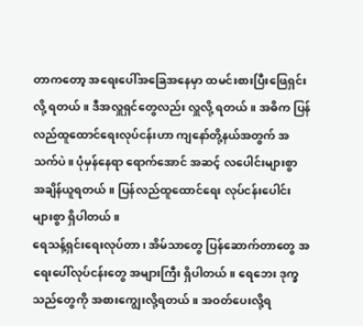တာကတော့ အရေးပေါ်အခြေအနေမှာ ထမင်းစားပြီးဖြေရှင်း လို့ ရတယ်။ ဒီအလှူရှင်တွေလည်း လှူလို့ ရတယ်။ အဓိက ပြန်လည်ထူထောင်ရေးလုပ်ငန်းဟာ ကျနော်တို့နယ်အတွက် အသက်ပဲ။ ပုံမှန်နေရာ ရောက်အောင် အဆင့် လပေါင်းများစွာ အချိန်ယူရတယ်။ ပြန်လည်ထူထောင်ရေး လုပ်ငန်းပေါင်းများစွာ ရှိပါတယ်။
ရေသန့်ရှင်းရေးလုပ်တာ၊ အိမ်သာတွေ ပြန်ဆောက်တာတွေ အရေးပေါ်လုပ်ငန်းတွေ အများကြီး ရှိပါတယ်။ ရေဘေး ဒုက္ခသည်တွေကို အစားကျွေးလို့ရတယ်။ အဝတ်ပေးလို့ရ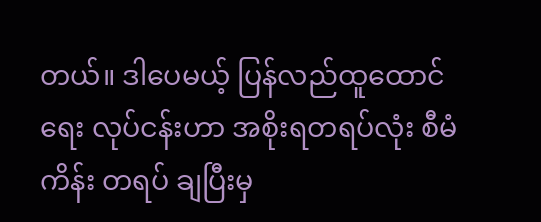တယ်။ ဒါပေမယ့် ပြန်လည်ထူထောင်ရေး လုပ်ငန်းဟာ အစိုးရတရပ်လုံး စီမံကိန်း တရပ် ချပြီးမှ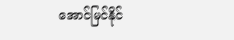အောင်မြင်နိုင်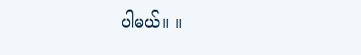ပါမယ်။ ။